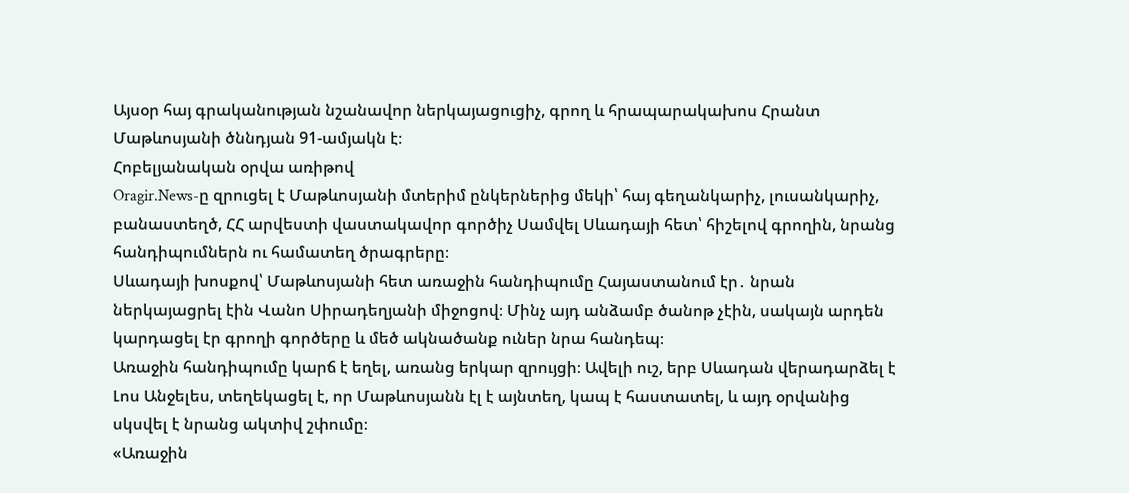Այսօր հայ գրականության նշանավոր ներկայացուցիչ, գրող և հրապարակախոս Հրանտ Մաթևոսյանի ծննդյան 91-ամյակն է։
Հոբելյանական օրվա առիթով
Oragir.News-ը զրուցել է Մաթևոսյանի մտերիմ ընկերներից մեկի՝ հայ գեղանկարիչ, լուսանկարիչ, բանաստեղծ, ՀՀ արվեստի վաստակավոր գործիչ Սամվել Սևադայի հետ՝ հիշելով գրողին, նրանց հանդիպումներն ու համատեղ ծրագրերը։
Սևադայի խոսքով՝ Մաթևոսյանի հետ առաջին հանդիպումը Հայաստանում էր․ նրան ներկայացրել էին Վանո Սիրադեղյանի միջոցով։ Մինչ այդ անձամբ ծանոթ չէին, սակայն արդեն կարդացել էր գրողի գործերը և մեծ ակնածանք ուներ նրա հանդեպ։
Առաջին հանդիպումը կարճ է եղել, առանց երկար զրույցի։ Ավելի ուշ, երբ Սևադան վերադարձել է Լոս Անջելես, տեղեկացել է, որ Մաթևոսյանն էլ է այնտեղ, կապ է հաստատել, և այդ օրվանից սկսվել է նրանց ակտիվ շփումը։
«Առաջին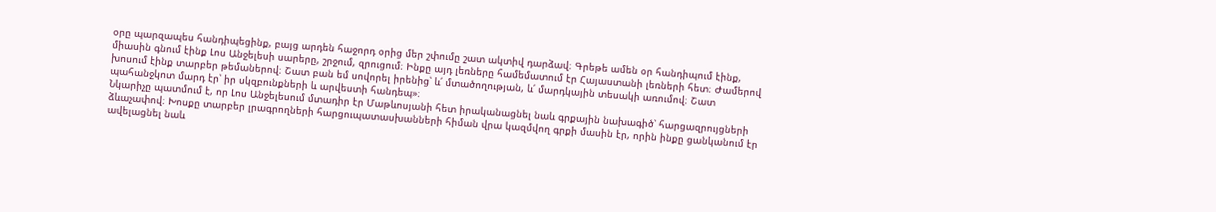օրը պարզապես հանդիպեցինք, բայց արդեն հաջորդ օրից մեր շփումը շատ ակտիվ դարձավ։ Գրեթե ամեն օր հանդիպում էինք, միասին գնում էինք Լոս Անջելեսի սարերը, շրջում, զրուցում։ Ինքը այդ լեռները համեմատում էր Հայաստանի լեռների հետ։ Ժամերով խոսում էինք տարբեր թեմաներով։ Շատ բան եմ սովորել իրենից՝ և՛ մտածողության, և՛ մարդկային տեսակի առումով։ Շատ պահանջկոտ մարդ էր՝ իր սկզբունքների և արվեստի հանդեպ»։
Նկարիչը պատմում է, որ Լոս Անջելեսում մտադիր էր Մաթևոսյանի հետ իրականացնել նաև գրքային նախագիծ՝ հարցազրույցների ձևաչափով։ Խոսքը տարբեր լրագրողների հարցուպատասխանների հիման վրա կազմվող գրքի մասին էր, որին ինքը ցանկանում էր ավելացնել նաև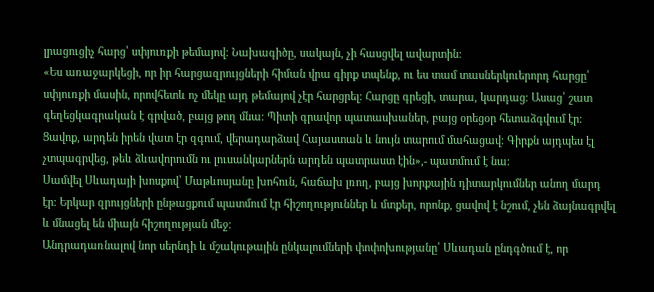լրացուցիչ հարց՝ սփյուռքի թեմայով։ Նախագիծը, սակայն, չի հասցվել ավարտին։
«Ես առաջարկեցի, որ իր հարցազրույցների հիման վրա գիրք տպենք, ու ես տամ տասներկուերորդ հարցը՝ սփյուռքի մասին, որովհետև ոչ մեկը այդ թեմայով չէր հարցրել։ Հարցը գրեցի, տարա, կարդաց։ Ասաց՝ շատ գեղեցկագրական է գրված, բայց թող մնա։ Պիտի գրավոր պատասխաներ, բայց օրեցօր հետաձգվում էր։ Ցավոք, արդեն իրեն վատ էր զգում, վերադարձավ Հայաստան և նույն տարում մահացավ։ Գիրքն այդպես էլ չտպագրվեց, թեև ձևավորումն ու լուսանկարներն արդեն պատրաստ էին»,- պատմում է նա։
Սամվել Սևադայի խոսքով՝ Մաթևոսյանը խոհուն, հաճախ լռող, բայց խորքային դիտարկումներ անող մարդ էր։ Երկար զրույցների ընթացքում պատմում էր հիշողություններ և մտքեր, որոնք, ցավով է նշում, չեն ձայնագրվել և մնացել են միայն հիշողության մեջ։
Անդրադառնալով նոր սերնդի և մշակութային ընկալումների փոփոխությանը՝ Սևադան ընդգծում է, որ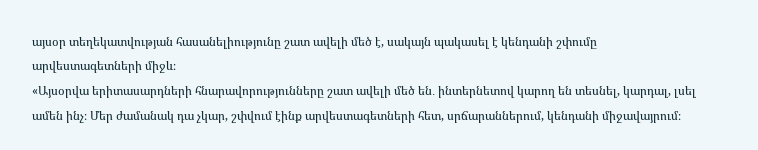այսօր տեղեկատվության հասանելիությունը շատ ավելի մեծ է, սակայն պակասել է կենդանի շփումը արվեստագետների միջև։
«Այսօրվա երիտասարդների հնարավորությունները շատ ավելի մեծ են․ ինտերնետով կարող են տեսնել, կարդալ, լսել ամեն ինչ։ Մեր ժամանակ դա չկար, շփվում էինք արվեստագետների հետ, սրճարաններում, կենդանի միջավայրում։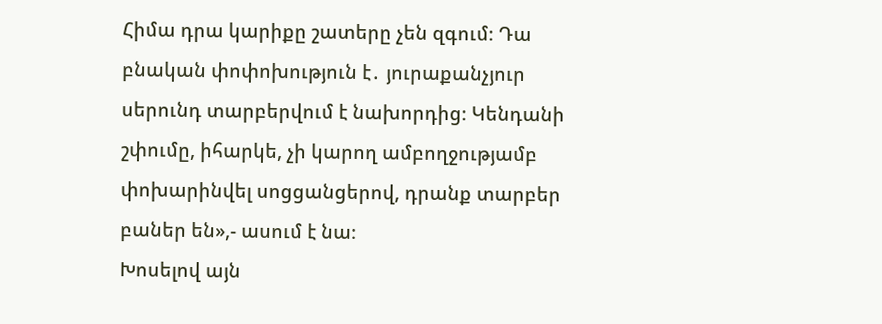Հիմա դրա կարիքը շատերը չեն զգում։ Դա բնական փոփոխություն է․ յուրաքանչյուր սերունդ տարբերվում է նախորդից։ Կենդանի շփումը, իհարկե, չի կարող ամբողջությամբ փոխարինվել սոցցանցերով, դրանք տարբեր բաներ են»,- ասում է նա։
Խոսելով այն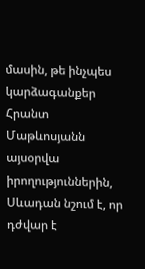մասին, թե ինչպես կարձագանքեր Հրանտ Մաթևոսյանն այսօրվա իրողություններին, Սևադան նշում է, որ դժվար է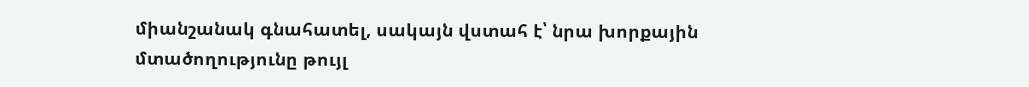միանշանակ գնահատել, սակայն վստահ է՝ նրա խորքային մտածողությունը թույլ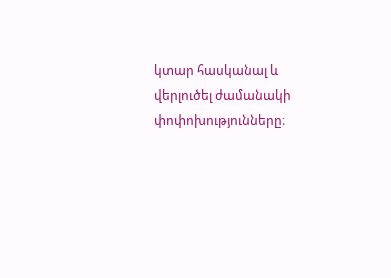կտար հասկանալ և վերլուծել ժամանակի փոփոխությունները։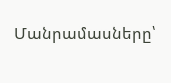Մանրամասները՝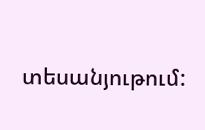տեսանյութում: